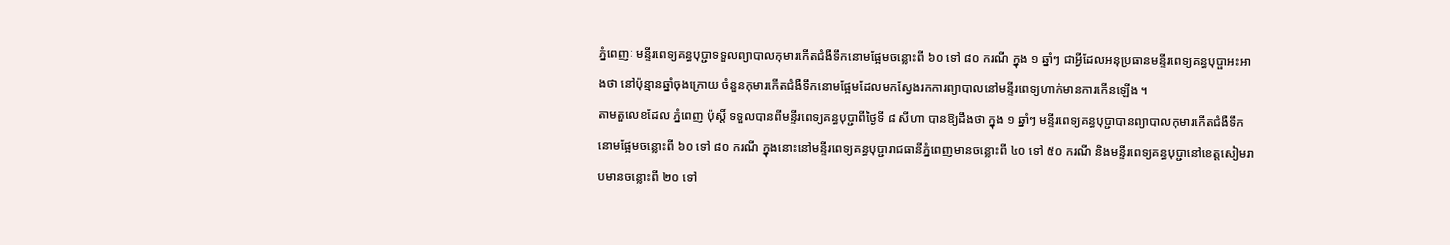ភ្នំពេញៈ មន្ទីរពេទ្យគន្ធបុប្ជាទទួលព្យាបាលកុមារកើតជំងឺទឹកនោមផ្អែមចន្លោះពី ៦០ ទៅ ៨០ ករណី ក្នុង ១ ឆ្នាំៗ ជាអ្វីដែលអនុប្រធានមន្ទីរពេទ្យគន្ធបុប្ផាអះអាងថា នៅប៉ុន្មានឆ្នាំចុងក្រោយ ចំនួនកុមារកើតជំងឺទឹកនោមផ្អែមដែលមកស្វែងរកការព្យាបាលនៅមន្ទីរពេទ្យហាក់មានការកើនឡើង ។
តាមតួលេខដែល ភ្នំពេញ ប៉ុស្តិ៍ ទទួលបានពីមន្ទីរពេទ្យគន្ធបុប្ជាពីថ្ងៃទី ៨ សីហា បានឱ្យដឹងថា ក្នុង ១ ឆ្នាំៗ មន្ទីរពេទ្យគន្ធបុប្ជាបានព្យាបាលកុមារកើតជំងឺទឹកនោមផ្អែមចន្លោះពី ៦០ ទៅ ៨០ ករណី ក្នុងនោះនៅមន្ទីរពេទ្យគន្ធបុប្ជារាជធានីភ្នំពេញមានចន្លោះពី ៤០ ទៅ ៥០ ករណី និងមន្ទីរពេទ្យគន្ធបុប្ជានៅខេត្តសៀមរាបមានចន្លោះពី ២០ ទៅ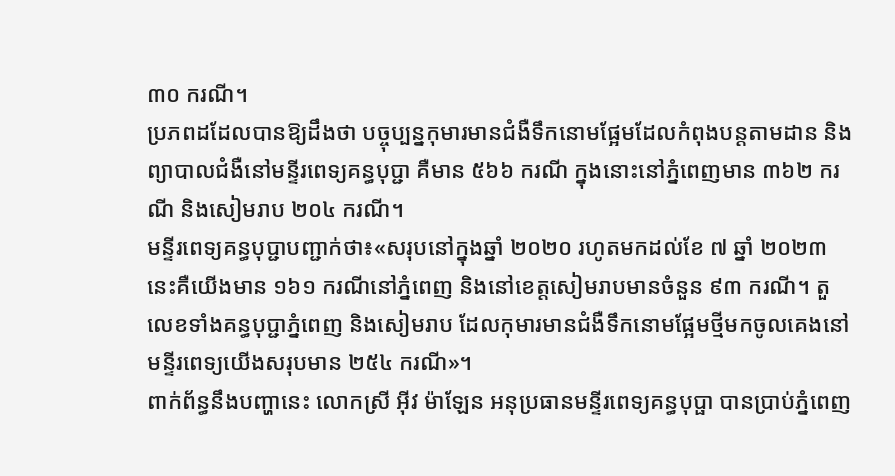៣០ ករណី។
ប្រភពដដែលបានឱ្យដឹងថា បច្ចុប្បន្នកុមារមានជំងឺទឹកនោមផ្អែមដែលកំពុងបន្តតាមដាន និងព្យាបាលជំងឺនៅមន្ទីរពេទ្យគន្ធបុប្ជា គឺមាន ៥៦៦ ករណី ក្នុងនោះនៅភ្នំពេញមាន ៣៦២ ករណី និងសៀមរាប ២០៤ ករណី។
មន្ទីរពេទ្យគន្ធបុប្ជាបញ្ជាក់ថា៖«សរុបនៅក្នុងឆ្នាំ ២០២០ រហូតមកដល់ខែ ៧ ឆ្នាំ ២០២៣ នេះគឺយើងមាន ១៦១ ករណីនៅភ្នំពេញ និងនៅខេត្តសៀមរាបមានចំនួន ៩៣ ករណី។ តួលេខទាំងគន្ធបុប្ជាភ្នំពេញ និងសៀមរាប ដែលកុមារមានជំងឺទឹកនោមផ្អែមថ្មីមកចូលគេងនៅមន្ទីរពេទ្យយើងសរុបមាន ២៥៤ ករណី»។
ពាក់ព័ន្ធនឹងបញ្ហានេះ លោកស្រី អ៊ីវ ម៉ាឡែន អនុប្រធានមន្ទីរពេទ្យគន្ធបុប្ផា បានប្រាប់ភ្នំពេញ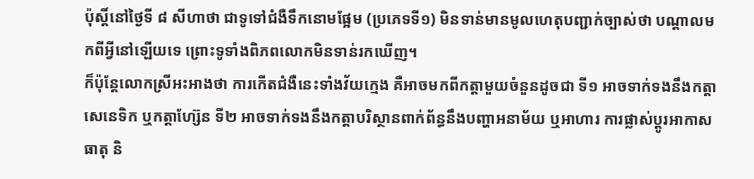ប៉ុស្តិ៍នៅថ្ងៃទី ៨ សីហាថា ជាទូទៅជំងឺទឹកនោមផ្អែម (ប្រភេទទី១) មិនទាន់មានមូលហេតុបញ្ជាក់ច្បាស់ថា បណ្តាលមកពីអ្វីនៅឡើយទេ ព្រោះទូទាំងពិភពលោកមិនទាន់រកឃើញ។
ក៏ប៉ុន្តែលោកស្រីអះអាងថា ការកើតជំងឺនេះទាំងវ័យក្មេង គឺអាចមកពីកត្តាមួយចំនួនដូចជា ទី១ អាចទាក់ទងនឹងកត្តាសេនេទិក ឬកត្តាហ្ស៊ែន ទី២ អាចទាក់ទងនឹងកត្តាបរិស្ថានពាក់ព័ន្ធនឹងបញ្ហាអនាម័យ ឬអាហារ ការផ្លាស់ប្តូរអាកាសធាតុ និ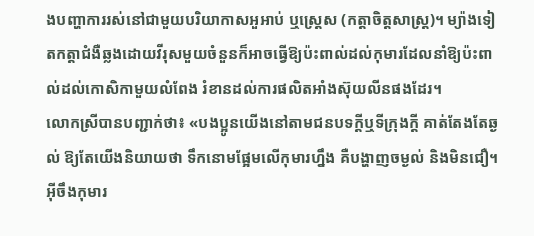ងបញ្ហាការរស់នៅជាមួយបរិយាកាសអួអាប់ ឬស្ត្រេស (កត្តាចិត្តសាស្ត្រ)។ ម្យ៉ាងទៀតកត្តាជំងឺឆ្លងដោយវីរុសមួយចំនួនក៏អាចធ្វើឱ្យប៉ះពាល់ដល់កុមារដែលនាំឱ្យប៉ះពាល់ដល់កោសិកាមួយលំពែង រំខានដល់ការផលិតអាំងស៊ុយលីនផងដែរ។
លោកស្រីបានបញ្ជាក់ថា៖ «បងប្អូនយើងនៅតាមជនបទក្តីឬទីក្រុងក្តី គាត់តែងតែឆ្ងល់ ឱ្យតែយើងនិយាយថា ទឹកនោមផ្អែមលើកុមារហ្នឹង គឺបង្ហាញចម្ងល់ និងមិនជឿ។ អ៊ីចឹងកុមារ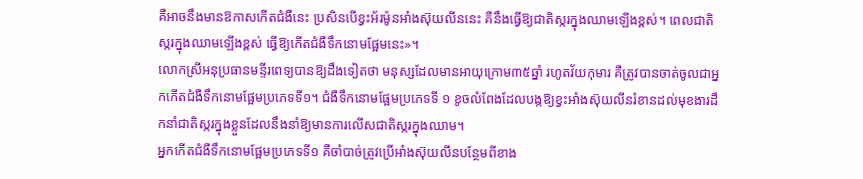គឺអាចនឹងមានឱកាសកើតជំងឺនេះ ប្រសិនបើខ្វះអ័រម៉ូនអាំងស៊ុយលីននេះ គឺនឹងធ្វើឱ្យជាតិស្ករក្នុងឈាមឡើងខ្ពស់។ ពេលជាតិស្ករក្នុងឈាមឡើងខ្ពស់ ធ្វើឱ្យកើតជំងឺទឹកនោមផ្អែមនេះ»។
លោកស្រីអនុប្រធានមន្ទីរពេទ្យបានឱ្យដឹងទៀតថា មនុស្សដែលមានអាយុក្រោម៣៥ឆ្នាំ រហូតវ័យកុមារ គឺត្រូវបានចាត់ចូលជាអ្នកកើតជំងឺទឹកនោមផ្អែមប្រភេទទី១។ ជំងឺទឹកនោមផ្អែមប្រភេទទី ១ ខូចលំពែងដែលបង្កឱ្យខ្វះអាំងស៊ុយលីនរំខានដល់មុខងារដឹកនាំជាតិស្ករក្នុងខ្លួនដែលនឹងនាំឱ្យមានការលើសជាតិស្ករក្នុងឈាម។
អ្នកកើតជំងឺទឹកនោមផ្អែមប្រភេទទី១ គឺចាំបាច់ត្រូវប្រើអាំងស៊ុយលីនបន្ថែមពីខាង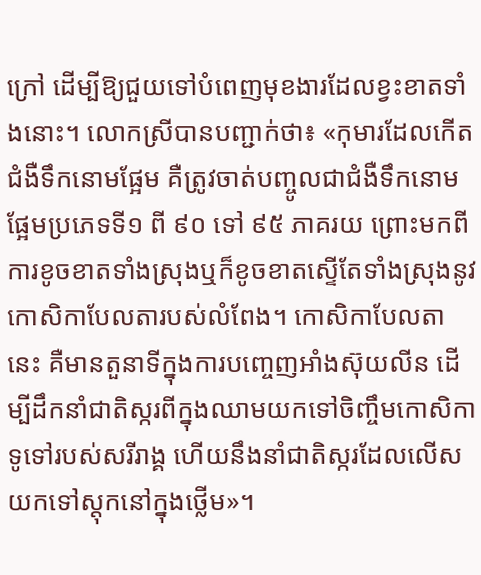ក្រៅ ដើម្បីឱ្យជួយទៅបំពេញមុខងារដែលខ្វះខាតទាំងនោះ។ លោកស្រីបានបញ្ជាក់ថា៖ «កុមារដែលកើតជំងឺទឹកនោមផ្អែម គឺត្រូវចាត់បញ្ចូលជាជំងឺទឹកនោមផ្អែមប្រភេទទី១ ពី ៩០ ទៅ ៩៥ ភាគរយ ព្រោះមកពីការខូចខាតទាំងស្រុងឬក៏ខូចខាតស្ទើតែទាំងស្រុងនូវកោសិកាបែលតារបស់លំពែង។ កោសិកាបែលតានេះ គឺមានតួនាទីក្នុងការបញ្ចេញអាំងស៊ុយលីន ដើម្បីដឹកនាំជាតិស្ករពីក្នុងឈាមយកទៅចិញ្ចឹមកោសិកាទូទៅរបស់សរីរាង្គ ហើយនឹងនាំជាតិស្ករដែលលើសយកទៅស្តុកនៅក្នុងថ្លើម»។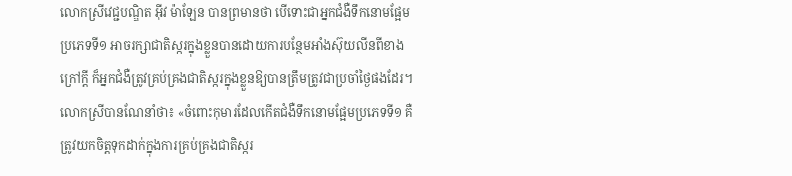លោកស្រីវេជ្ជបណ្ឌិត អ៊ីវ ម៉ាឡែន បានព្រមានថា បើទោះជាអ្នកជំងឺទឹកនោមផ្អែមប្រភេទទី១ អាចរក្សាជាតិស្ករក្នុងខ្លួនបានដោយការបន្ថែមអាំងស៊ុយលីនពីខាងក្រៅក្ដី ក៏អ្នកជំងឺត្រូវគ្រប់គ្រងជាតិស្ករក្នុងខ្លួនឱ្យបានត្រឹមត្រូវជាប្រចាំថ្ងៃផងដែរ។
លោកស្រីបានណែនាំថា៖ «ចំពោះកុមារដែលកើតជំងឺទឹកនោមផ្អែមប្រភេទទី១ គឺត្រូវយកចិត្តទុកដាក់ក្នុងការគ្រប់គ្រងជាតិស្ករ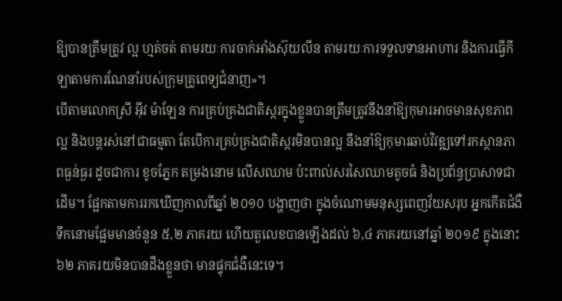ឱ្យបានត្រឹមត្រូវ ល្អ ហ្មត់ចត់ តាមរយៈការចាក់អាំងស៊ុយលីន តាមរយៈការទទួលទានអាហារ និងការធ្វើកីឡាតាមការណែនាំរបស់ក្រុមគ្រូពេទ្យជំនាញ»។
បើតាមលោកស្រី អ៊ីវ ម៉ាឡែន ការគ្រប់គ្រងជាតិស្ករក្នុងខ្លួនបានត្រឹមត្រូវនឹងនាំឱ្យកុមារអាចមានសុខភាពល្អ និងបន្តរស់នៅជាធម្មតា តែបើការគ្រប់គ្រងជាតិស្ករមិនបានល្អ នឹងនាំឱ្យកុមារឆាប់វិវឌ្ឍទៅរកស្ថានភាពធ្ងន់ធ្ងរ ដូចជាការ ខូចភ្នែក តម្រងនោម លើសឈាម ប៉ះពាល់សរសៃឈាមតូចធំ និងប្រព័ន្ធប្រាសាទជាដើម។ ផ្អែកតាមការរកឃើញកាលពីឆ្នាំ ២០១០ បង្ហាញថា ក្នុងចំណោមមនុស្សពេញវ័យសរុប អ្នកកើតជំងឺទឹកនោមផ្អែមមានចំនួន ៥,២ ភាគរយ ហើយតួលេខបានឡើងដល់ ៦,៤ ភាគរយនៅឆ្នាំ ២០១៩ ក្នុងនោះ ៦២ ភាគរយមិនបានដឹងខ្លួនថា មានផ្ទុកជំងឺនេះទេ។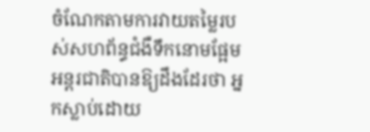ចំណែកតាមការវាយតម្លៃរបស់សហព័ន្ធជំងឺទឹកនោមផ្អែមអន្តរជាតិបានឱ្យដឹងដែរថា អ្នកស្លាប់ដោយ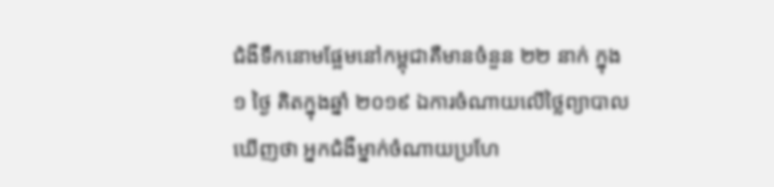ជំងឺទឹកនោមផ្អែមនៅកម្ពុជាគឺមានចំនួន ២២ នាក់ ក្នុង ១ ថ្ងៃ គិតក្នុងឆ្នាំ ២០១៩ ឯការចំណាយលើថ្លៃព្យាបាលឃើញថា អ្នកជំងឺម្នាក់ចំណាយប្រហែ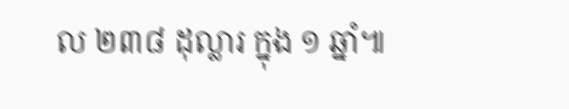ល ២៣៨ ដុល្លារ ក្នុង ១ ឆ្នាំ៕